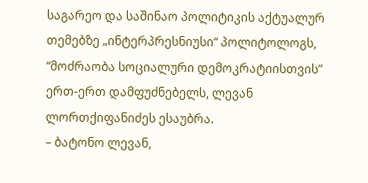საგარეო და საშინაო პოლიტიკის აქტუალურ თემებზე „ინტერპრესნიუსი“ პოლიტოლოგს, “მოძრაობა სოციალური დემოკრატიისთვის” ერთ-ერთ დამფუძნებელს, ლევან ლორთქიფანიძეს ესაუბრა.
– ბატონო ლევან,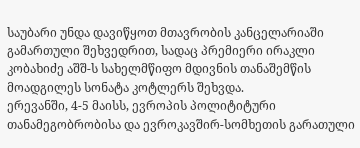საუბარი უნდა დავიწყოთ მთავრობის კანცელარიაში გამართული შეხვედრით, სადაც პრემიერი ირაკლი კობახიძე აშშ-ს სახელმწიფო მდივნის თანაშემწის მოადგილეს სონატა კოტლერს შეხვდა.
ერევანში, 4-5 მაისს, ევროპის პოლიტიტური თანამეგობრობისა და ევროკავშირ-სომხეთის გარათული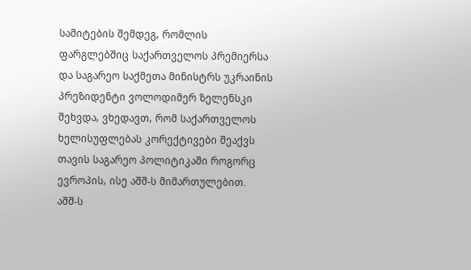სამიტების შემდეგ, რომლის ფარგლებშიც საქართველოს პრემიერსა და საგარეო საქმეთა მინისტრს უკრაინის პრეზიდენტი ვოლოდიმერ ზელენსკი შეხვდა, ვხედავთ, რომ საქართველოს ხელისუფლებას კორექტივები შეაქვს თავის საგარეო პოლიტიკაში როგორც ევროპის, ისე აშშ-ს მიმართულებით.
აშშ-ს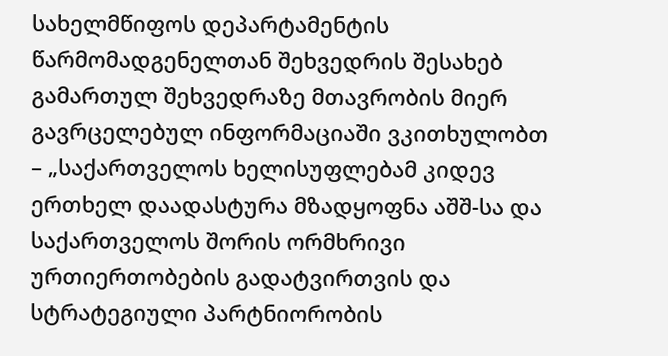სახელმწიფოს დეპარტამენტის წარმომადგენელთან შეხვედრის შესახებ გამართულ შეხვედრაზე მთავრობის მიერ გავრცელებულ ინფორმაციაში ვკითხულობთ – „საქართველოს ხელისუფლებამ კიდევ ერთხელ დაადასტურა მზადყოფნა აშშ-სა და საქართველოს შორის ორმხრივი ურთიერთობების გადატვირთვის და სტრატეგიული პარტნიორობის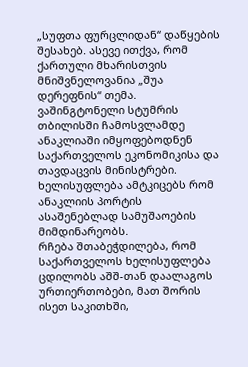„სუფთა ფურცლიდან“ დაწყების შესახებ. ასევე ითქვა, რომ ქართული მხარისთვის მნიშვნელოვანია „შუა დერეფნის“ თემა.
ვაშინგტონელი სტუმრის თბილისში ჩამოსვლამდე ანაკლიაში იმყოფებოდნენ საქართველოს ეკონომიკისა და თავდაცვის მინისტრები. ხელისუფლება ამტკიცებს რომ ანაკლიის პორტის ასაშენებლად სამუშაოების მიმდინარეობს.
რჩება შთაბეჭდილება, რომ საქართველოს ხელისუფლება ცდილობს აშშ-თან დაალაგოს ურთიერთობები, მათ შორის ისეთ საკითხში,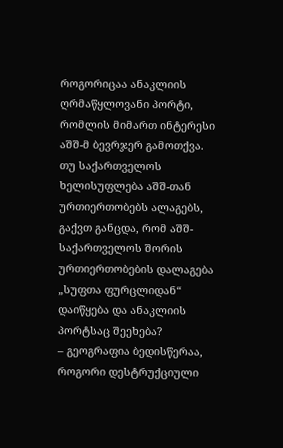როგორიცაა ანაკლიის ღრმაწყლოვანი პორტი, რომლის მიმართ ინტერესი აშშ-მ ბევრჯერ გამოთქვა.
თუ საქართველოს ხელისუფლება აშშ-თან ურთიერთობებს ალაგებს, გაქვთ განცდა, რომ აშშ-საქართველოს შორის ურთიერთობების დალაგება „სუფთა ფურცლიდან“ დაიწყება და ანაკლიის პორტსაც შეეხება?
– გეოგრაფია ბედისწერაა, როგორი დესტრუქციული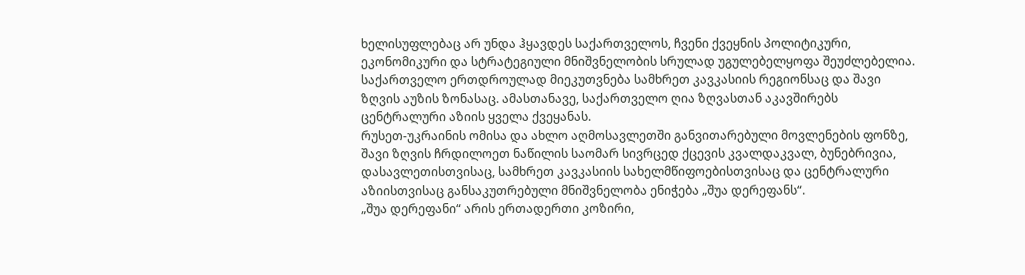ხელისუფლებაც არ უნდა ჰყავდეს საქართველოს, ჩვენი ქვეყნის პოლიტიკური, ეკონომიკური და სტრატეგიული მნიშვნელობის სრულად უგულებელყოფა შეუძლებელია. საქართველო ერთდროულად მიეკუთვნება სამხრეთ კავკასიის რეგიონსაც და შავი ზღვის აუზის ზონასაც. ამასთანავე, საქართველო ღია ზღვასთან აკავშირებს ცენტრალური აზიის ყველა ქვეყანას.
რუსეთ-უკრაინის ომისა და ახლო აღმოსავლეთში განვითარებული მოვლენების ფონზე, შავი ზღვის ჩრდილოეთ ნაწილის საომარ სივრცედ ქცევის კვალდაკვალ, ბუნებრივია, დასავლეთისთვისაც, სამხრეთ კავკასიის სახელმწიფოებისთვისაც და ცენტრალური აზიისთვისაც განსაკუთრებული მნიშვნელობა ენიჭება „შუა დერეფანს“.
„შუა დერეფანი“ არის ერთადერთი კოზირი,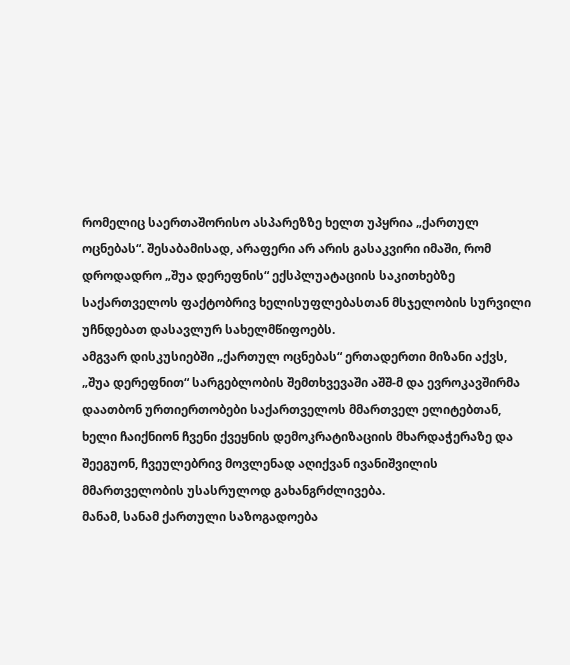რომელიც საერთაშორისო ასპარეზზე ხელთ უპყრია „ქართულ ოცნებას“. შესაბამისად, არაფერი არ არის გასაკვირი იმაში, რომ დროდადრო „შუა დერეფნის“ ექსპლუატაციის საკითხებზე საქართველოს ფაქტობრივ ხელისუფლებასთან მსჯელობის სურვილი უჩნდებათ დასავლურ სახელმწიფოებს.
ამგვარ დისკუსიებში „ქართულ ოცნებას“ ერთადერთი მიზანი აქვს, „შუა დერეფნით“ სარგებლობის შემთხვევაში აშშ-მ და ევროკავშირმა დაათბონ ურთიერთობები საქართველოს მმართველ ელიტებთან, ხელი ჩაიქნიონ ჩვენი ქვეყნის დემოკრატიზაციის მხარდაჭერაზე და შეეგუონ, ჩვეულებრივ მოვლენად აღიქვან ივანიშვილის მმართველობის უსასრულოდ გახანგრძლივება.
მანამ, სანამ ქართული საზოგადოება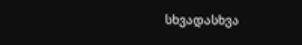სხვადასხვა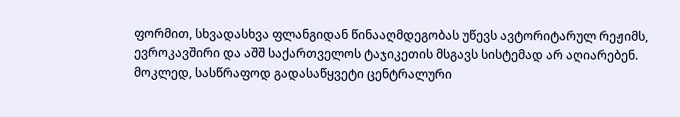ფორმით, სხვადასხვა ფლანგიდან წინააღმდეგობას უწევს ავტორიტარულ რეჟიმს, ევროკავშირი და აშშ საქართველოს ტაჯიკეთის მსგავს სისტემად არ აღიარებენ.
მოკლედ, სასწრაფოდ გადასაწყვეტი ცენტრალური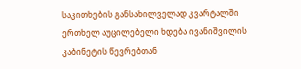საკითხების განსახილველად კვარტალში ერთხელ აუცილებელი ხდება ივანიშვილის კაბინეტის წევრებთან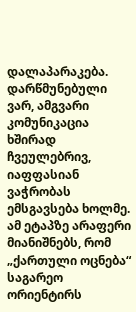დალაპარაკება. დარწმუნებული ვარ, ამგვარი კომუნიკაცია ხშირად ჩვეულებრივ, იაფფასიან ვაჭრობას ემსგავსება ხოლმე.
ამ ეტაპზე არაფერი მიანიშნებს, რომ „ქართული ოცნება“ საგარეო ორიენტირს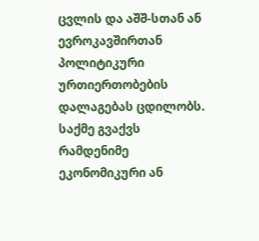ცვლის და აშშ-სთან ან ევროკავშირთან პოლიტიკური ურთიერთობების დალაგებას ცდილობს. საქმე გვაქვს რამდენიმე ეკონომიკური ან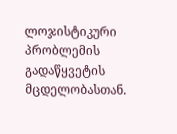ლოჯისტიკური პრობლემის გადაწყვეტის მცდელობასთან.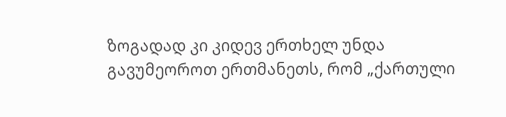ზოგადად კი კიდევ ერთხელ უნდა გავუმეოროთ ერთმანეთს, რომ „ქართული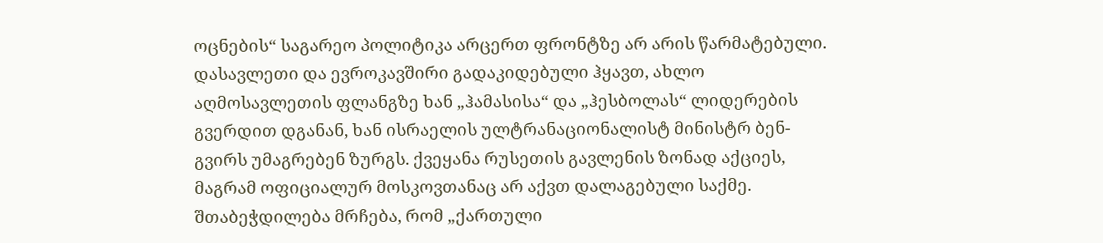ოცნების“ საგარეო პოლიტიკა არცერთ ფრონტზე არ არის წარმატებული. დასავლეთი და ევროკავშირი გადაკიდებული ჰყავთ, ახლო აღმოსავლეთის ფლანგზე ხან „ჰამასისა“ და „ჰესბოლას“ ლიდერების გვერდით დგანან, ხან ისრაელის ულტრანაციონალისტ მინისტრ ბენ-გვირს უმაგრებენ ზურგს. ქვეყანა რუსეთის გავლენის ზონად აქციეს, მაგრამ ოფიციალურ მოსკოვთანაც არ აქვთ დალაგებული საქმე.
შთაბეჭდილება მრჩება, რომ „ქართული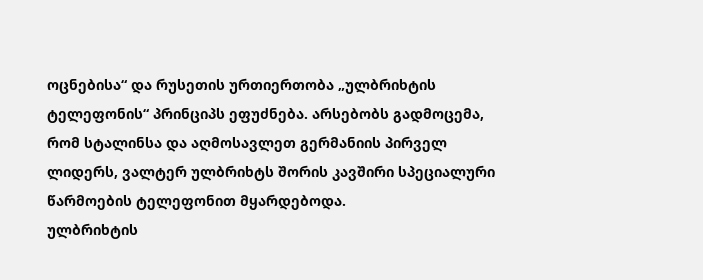ოცნებისა“ და რუსეთის ურთიერთობა „ულბრიხტის ტელეფონის“ პრინციპს ეფუძნება. არსებობს გადმოცემა, რომ სტალინსა და აღმოსავლეთ გერმანიის პირველ ლიდერს, ვალტერ ულბრიხტს შორის კავშირი სპეციალური წარმოების ტელეფონით მყარდებოდა.
ულბრიხტის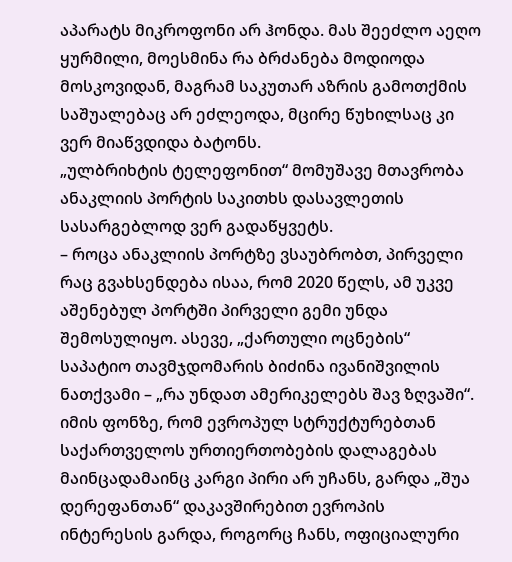აპარატს მიკროფონი არ ჰონდა. მას შეეძლო აეღო ყურმილი, მოესმინა რა ბრძანება მოდიოდა მოსკოვიდან, მაგრამ საკუთარ აზრის გამოთქმის საშუალებაც არ ეძლეოდა, მცირე წუხილსაც კი ვერ მიაწვდიდა ბატონს.
„ულბრიხტის ტელეფონით“ მომუშავე მთავრობა ანაკლიის პორტის საკითხს დასავლეთის სასარგებლოდ ვერ გადაწყვეტს.
– როცა ანაკლიის პორტზე ვსაუბრობთ, პირველი რაც გვახსენდება ისაა, რომ 2020 წელს, ამ უკვე აშენებულ პორტში პირველი გემი უნდა შემოსულიყო. ასევე, „ქართული ოცნების“ საპატიო თავმჯდომარის ბიძინა ივანიშვილის ნათქვამი – „რა უნდათ ამერიკელებს შავ ზღვაში“.
იმის ფონზე, რომ ევროპულ სტრუქტურებთან საქართველოს ურთიერთობების დალაგებას მაინცადამაინც კარგი პირი არ უჩანს, გარდა „შუა დერეფანთან“ დაკავშირებით ევროპის ინტერესის გარდა, როგორც ჩანს, ოფიციალური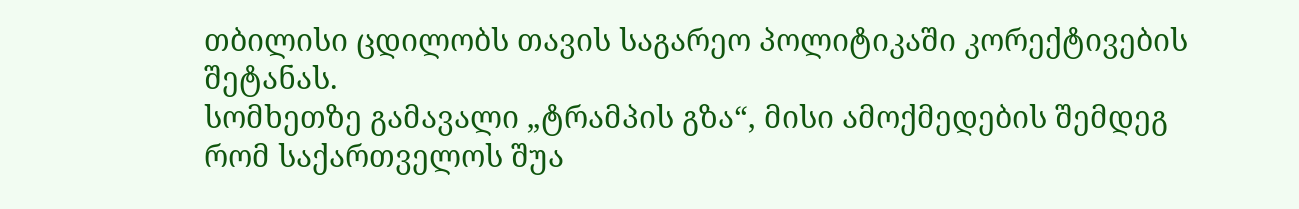თბილისი ცდილობს თავის საგარეო პოლიტიკაში კორექტივების შეტანას.
სომხეთზე გამავალი „ტრამპის გზა“, მისი ამოქმედების შემდეგ რომ საქართველოს შუა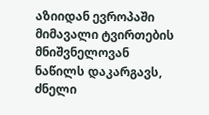აზიიდან ევროპაში მიმავალი ტვირთების მნიშვნელოვან ნაწილს დაკარგავს, ძნელი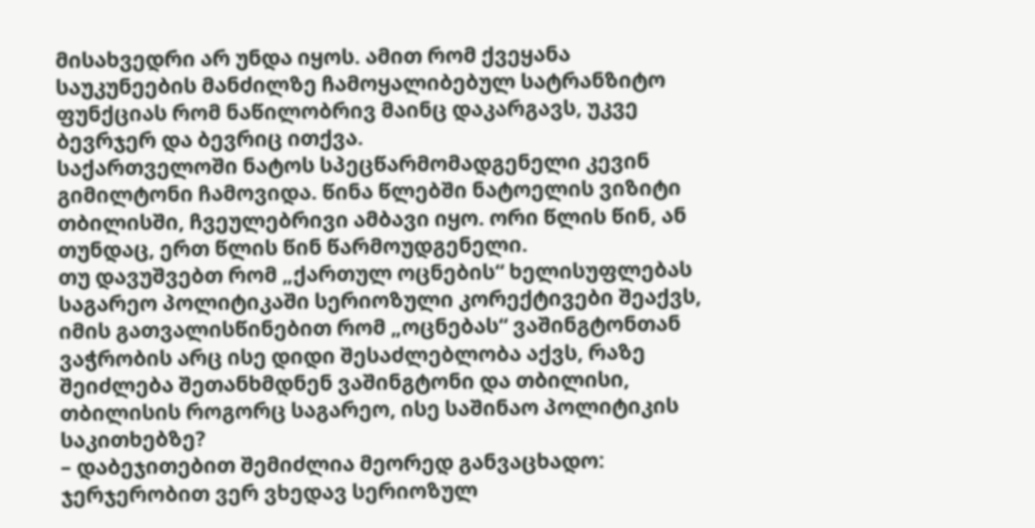მისახვედრი არ უნდა იყოს. ამით რომ ქვეყანა საუკუნეების მანძილზე ჩამოყალიბებულ სატრანზიტო ფუნქციას რომ ნაწილობრივ მაინც დაკარგავს, უკვე ბევრჯერ და ბევრიც ითქვა.
საქართველოში ნატოს სპეცწარმომადგენელი კევინ გიმილტონი ჩამოვიდა. წინა წლებში ნატოელის ვიზიტი თბილისში, ჩვეულებრივი ამბავი იყო. ორი წლის წინ, ან თუნდაც, ერთ წლის წინ წარმოუდგენელი.
თუ დავუშვებთ რომ „ქართულ ოცნების“ ხელისუფლებას საგარეო პოლიტიკაში სერიოზული კორექტივები შეაქვს, იმის გათვალისწინებით რომ „ოცნებას“ ვაშინგტონთან ვაჭრობის არც ისე დიდი შესაძლებლობა აქვს, რაზე შეიძლება შეთანხმდნენ ვაშინგტონი და თბილისი, თბილისის როგორც საგარეო, ისე საშინაო პოლიტიკის საკითხებზე?
– დაბეჯითებით შემიძლია მეორედ განვაცხადო: ჯერჯერობით ვერ ვხედავ სერიოზულ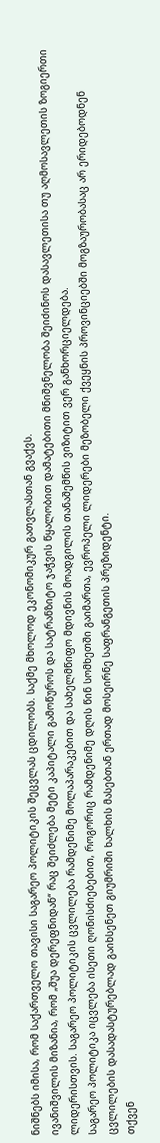ნიშნებს იმისა, რომ საქართველო თავისი საგარეო პოლიტიკის შეცვლას ცდილობს. საქმე მხოლოდ ეკონომიკურ გათვლასთან გვაქვს.
ივანიშვილის მიზანია, რომ „შუა დერეფნიდან“ რაც შეიძლება მეტი კაპიტალი გამოწუროს და სატრანზიტო ჯაჭვის წყალობით დამატებითი მნიშვნელობა შეიძინოს დასავლეთისა თუ აღმოსავლეთის ზოგიერთი ლიდერისთვის. საგარეო პოლიტიკის ცვლილება რამდენიმე მოლაპარაკებით და სახელმწიფო მდივნის მოადგილის თანაშემწის ვიზიტით ვერ განხორციელდება.
საგარეო პოლიტიკა იცვლება ისეთი ღონისძიებებით, როგორიც რამდენიმე დღის წინ სომხეთში გაიმართა, ევროპელი ლიდერები მეზობელი ქვეყნის პროვინციებში მოგზაურობასაც არ ერიდებოდნენ ცვლილების დასადასტურებლად გაიხსენეთ გიუმრიში ხალხის მასებთან ერთად მოსეირნე საფრანგეთის პრეზიდენტი.
თქვენ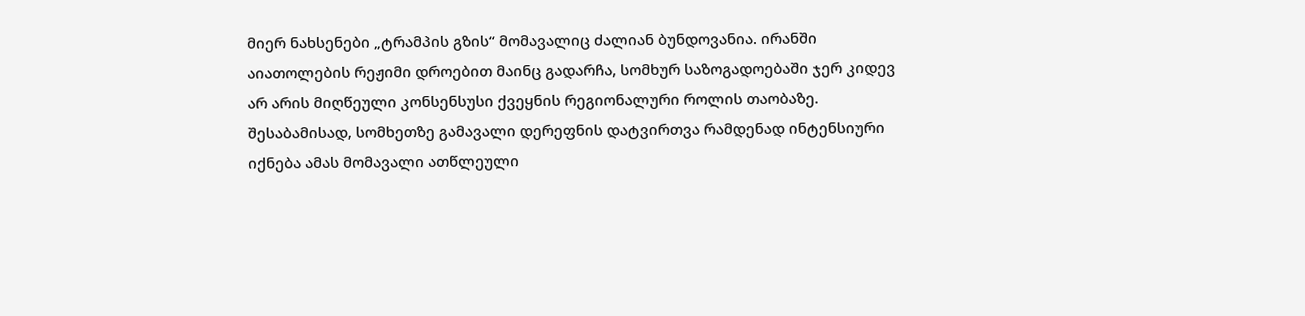მიერ ნახსენები „ტრამპის გზის“ მომავალიც ძალიან ბუნდოვანია. ირანში აიათოლების რეჟიმი დროებით მაინც გადარჩა, სომხურ საზოგადოებაში ჯერ კიდევ არ არის მიღწეული კონსენსუსი ქვეყნის რეგიონალური როლის თაობაზე. შესაბამისად, სომხეთზე გამავალი დერეფნის დატვირთვა რამდენად ინტენსიური იქნება ამას მომავალი ათწლეული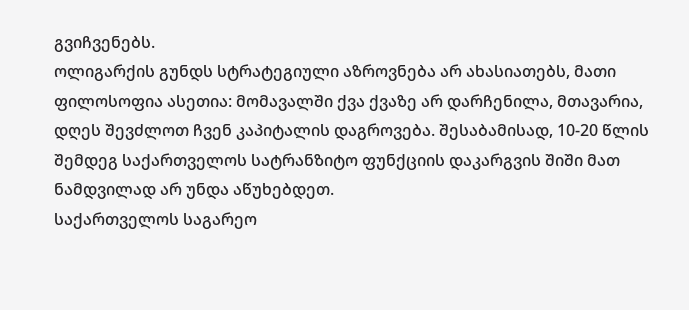გვიჩვენებს.
ოლიგარქის გუნდს სტრატეგიული აზროვნება არ ახასიათებს, მათი ფილოსოფია ასეთია: მომავალში ქვა ქვაზე არ დარჩენილა, მთავარია, დღეს შევძლოთ ჩვენ კაპიტალის დაგროვება. შესაბამისად, 10-20 წლის შემდეგ საქართველოს სატრანზიტო ფუნქციის დაკარგვის შიში მათ ნამდვილად არ უნდა აწუხებდეთ.
საქართველოს საგარეო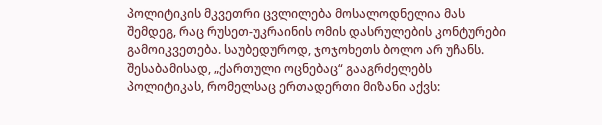პოლიტიკის მკვეთრი ცვლილება მოსალოდნელია მას შემდეგ, რაც რუსეთ-უკრაინის ომის დასრულების კონტურები გამოიკვეთება. საუბედუროდ, ჯოჯოხეთს ბოლო არ უჩანს.
შესაბამისად, „ქართული ოცნებაც“ გააგრძელებს პოლიტიკას, რომელსაც ერთადერთი მიზანი აქვს: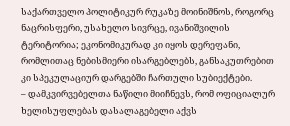საქართველო პოლიტიკურ რუკაზე მოინიშნოს, როგორც ნაცრისფერი, უსახელო სივრცე, ივანიშვილის ტერიტორია; ეკონომიკურად კი იყოს დერეფანი, რომლითაც ნებისმიერი ისარგებლებს, განსაკუთრებით კი სპეკულაციურ დარგებში ჩართული სუბიექტები.
– დამკვირვებელთა ნაწილი მიიჩნევს, რომ ოფიციალურ ხელისუფლებას დასალაგებელი აქვს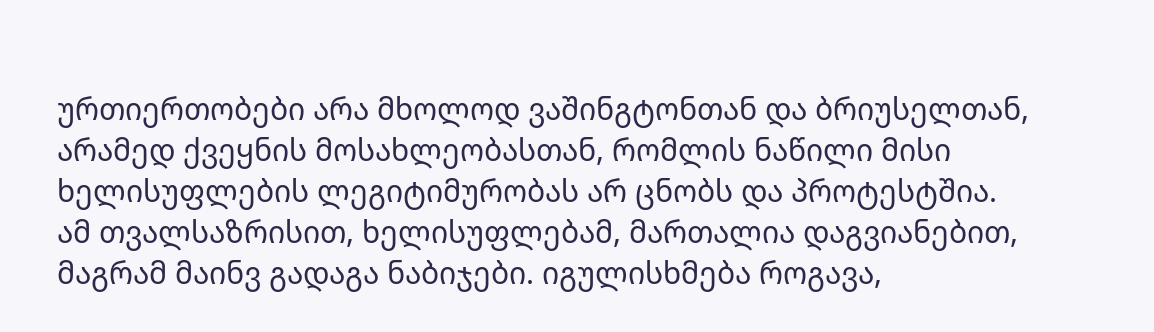ურთიერთობები არა მხოლოდ ვაშინგტონთან და ბრიუსელთან, არამედ ქვეყნის მოსახლეობასთან, რომლის ნაწილი მისი ხელისუფლების ლეგიტიმურობას არ ცნობს და პროტესტშია.
ამ თვალსაზრისით, ხელისუფლებამ, მართალია დაგვიანებით, მაგრამ მაინვ გადაგა ნაბიჯები. იგულისხმება როგავა,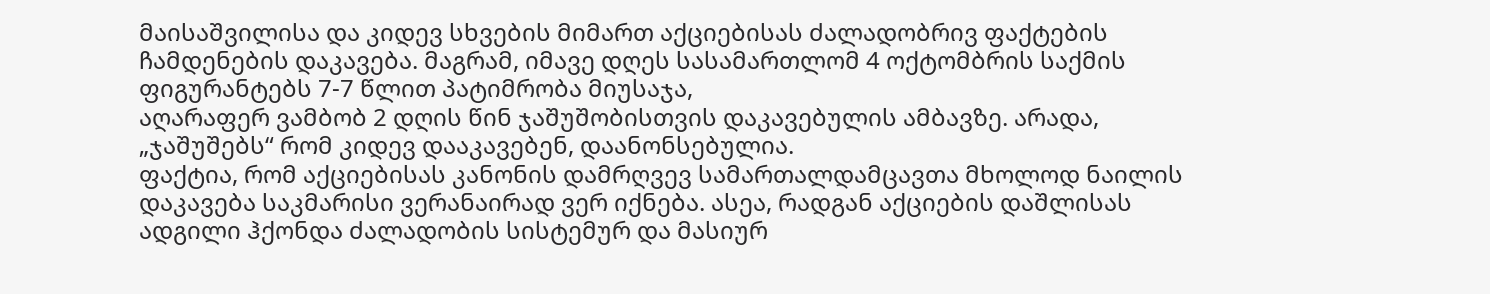მაისაშვილისა და კიდევ სხვების მიმართ აქციებისას ძალადობრივ ფაქტების ჩამდენების დაკავება. მაგრამ, იმავე დღეს სასამართლომ 4 ოქტომბრის საქმის ფიგურანტებს 7-7 წლით პატიმრობა მიუსაჯა,
აღარაფერ ვამბობ 2 დღის წინ ჯაშუშობისთვის დაკავებულის ამბავზე. არადა, „ჯაშუშებს“ რომ კიდევ დააკავებენ, დაანონსებულია.
ფაქტია, რომ აქციებისას კანონის დამრღვევ სამართალდამცავთა მხოლოდ ნაილის დაკავება საკმარისი ვერანაირად ვერ იქნება. ასეა, რადგან აქციების დაშლისას ადგილი ჰქონდა ძალადობის სისტემურ და მასიურ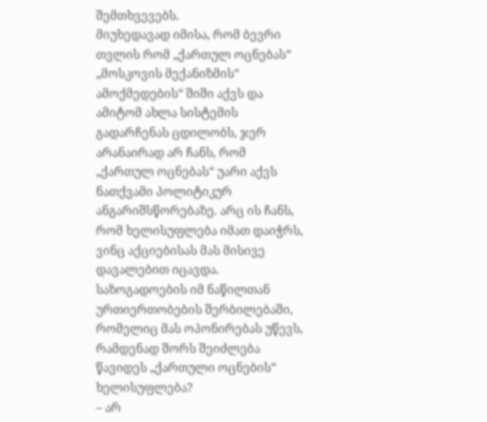შემთხვევებს.
მიუხედავად იმისა, რომ ბევრი თვლის რომ „ქართულ ოცნებას“ „მოსკოვის მექანიზმის“ ამოქმედების“ შიში აქვს და ამიტომ ახლა სისტემის გადარჩენას ცდილობს, ჯერ არანაირად არ ჩანს, რომ „ქართულ ოცნებას“ უარი აქვს ნათქვამი პოლიტიკურ ანგარიშსწორებაზე. არც ის ჩანს, რომ ხელისუფლება იმათ დაიჭრს, ვინც აქციებისას მას მისივე დავალებით იცავდა.
საზოგადოების იმ ნაწილთან ურთიერთობების შერბილებაში, რომელიც მას ოპონირებას უწევს, რამდენად შორს შეიძლება წავიდეს „ქართული ოცნების“ ხელისუფლება?
– არ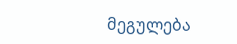მეგულება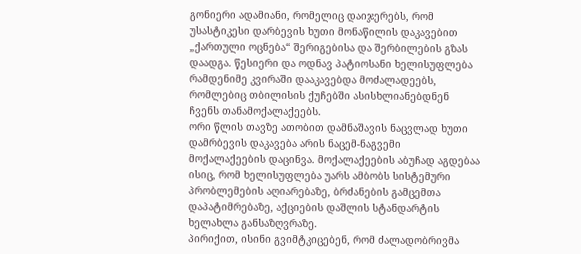გონიერი ადამიანი, რომელიც დაიჯერებს, რომ უსასტიკესი დარბევის ხუთი მონაწილის დაკავებით „ქართული ოცნება“ შერიგებისა და შერბილების გზას დაადგა. წესიერი და ოდნავ პატიოსანი ხელისუფლება რამდენიმე კვირაში დააკავებდა მოძალადეებს, რომლებიც თბილისის ქუჩებში ასისხლიანებდნენ ჩვენს თანამოქალაქეებს.
ორი წლის თავზე ათობით დამნაშავის ნაცვლად ხუთი დამრბევის დაკავება არის ნაცემ-ნაგვემი მოქალაქეების დაცინვა. მოქალაქეების აბუჩად აგდებაა ისიც, რომ ხელისუფლება უარს ამბობს სისტემური პრობლემების აღიარებაზე, ბრძანების გამცემთა დაპატიმრებაზე, აქციების დაშლის სტანდარტის ხელახლა განსაზღვრაზე.
პირიქით, ისინი გვიმტკიცებენ, რომ ძალადობრივმა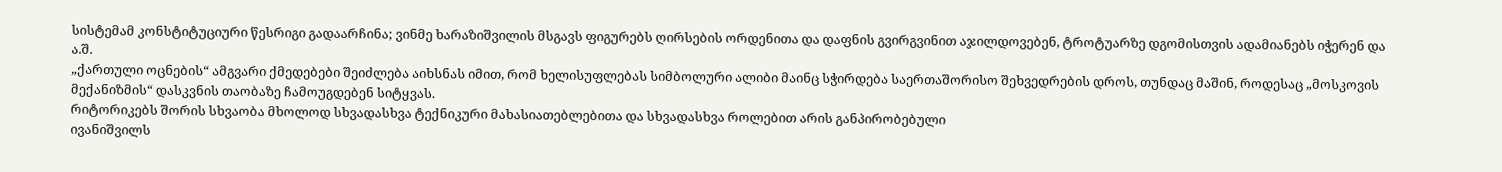სისტემამ კონსტიტუციური წესრიგი გადაარჩინა; ვინმე ხარაზიშვილის მსგავს ფიგურებს ღირსების ორდენითა და დაფნის გვირგვინით აჯილდოვებენ, ტროტუარზე დგომისთვის ადამიანებს იჭერენ და ა.შ.
„ქართული ოცნების“ ამგვარი ქმედებები შეიძლება აიხსნას იმით, რომ ხელისუფლებას სიმბოლური ალიბი მაინც სჭირდება საერთაშორისო შეხვედრების დროს, თუნდაც მაშინ, როდესაც „მოსკოვის მექანიზმის“ დასკვნის თაობაზე ჩამოუგდებენ სიტყვას.
რიტორიკებს შორის სხვაობა მხოლოდ სხვადასხვა ტექნიკური მახასიათებლებითა და სხვადასხვა როლებით არის განპირობებული
ივანიშვილს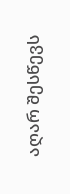აღარ შესწევს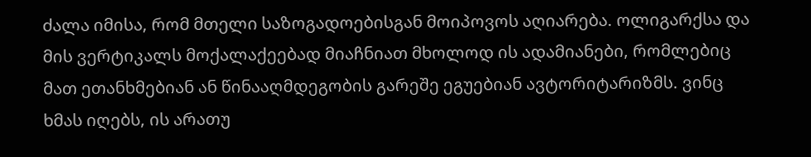ძალა იმისა, რომ მთელი საზოგადოებისგან მოიპოვოს აღიარება. ოლიგარქსა და მის ვერტიკალს მოქალაქეებად მიაჩნიათ მხოლოდ ის ადამიანები, რომლებიც მათ ეთანხმებიან ან წინააღმდეგობის გარეშე ეგუებიან ავტორიტარიზმს. ვინც ხმას იღებს, ის არათუ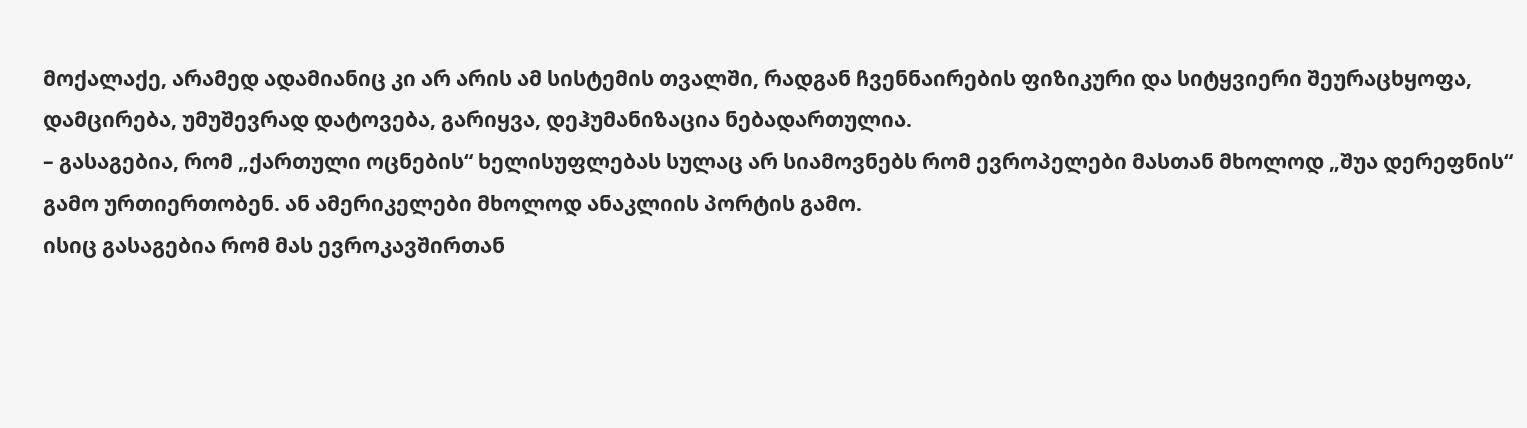მოქალაქე, არამედ ადამიანიც კი არ არის ამ სისტემის თვალში, რადგან ჩვენნაირების ფიზიკური და სიტყვიერი შეურაცხყოფა, დამცირება, უმუშევრად დატოვება, გარიყვა, დეჰუმანიზაცია ნებადართულია.
– გასაგებია, რომ „ქართული ოცნების“ ხელისუფლებას სულაც არ სიამოვნებს რომ ევროპელები მასთან მხოლოდ „შუა დერეფნის“ გამო ურთიერთობენ. ან ამერიკელები მხოლოდ ანაკლიის პორტის გამო.
ისიც გასაგებია რომ მას ევროკავშირთან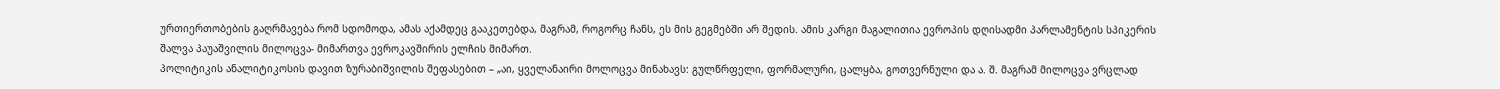ურთიერთობების გაღრმავება რომ სდომოდა, ამას აქამდეც გააკეთებდა, მაგრამ, როგორც ჩანს, ეს მის გეგმებში არ შედის. ამის კარგი მაგალითია ევროპის დღისადმი პარლამენტის სპიკერის შალვა პაუაშვილის მილოცვა- მიმართვა ევროკავშირის ელჩის მიმართ.
პოლიტიკის ანალიტიკოსის დავით ზურაბიშვილის შეფასებით – „აი, ყველანაირი მოლოცვა მინახავს: გულწრფელი, ფორმალური, ცალყბა, გოთვერნული და ა. შ. მაგრამ მილოცვა ვრცლად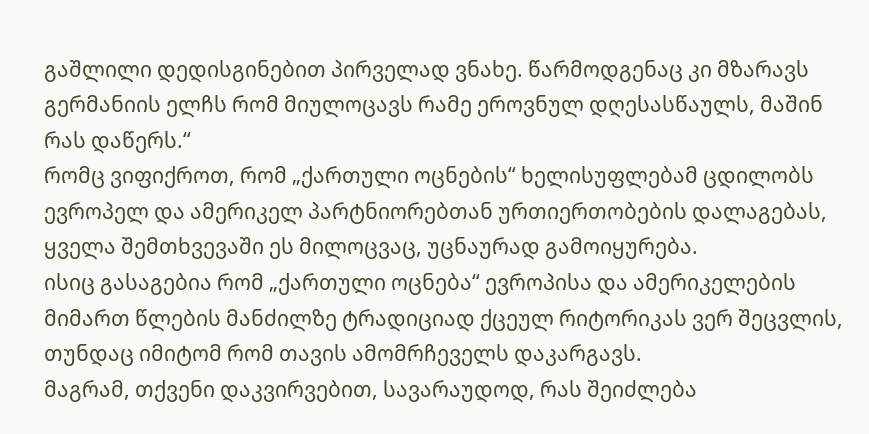გაშლილი დედისგინებით პირველად ვნახე. წარმოდგენაც კი მზარავს გერმანიის ელჩს რომ მიულოცავს რამე ეროვნულ დღესასწაულს, მაშინ რას დაწერს.“
რომც ვიფიქროთ, რომ „ქართული ოცნების“ ხელისუფლებამ ცდილობს ევროპელ და ამერიკელ პარტნიორებთან ურთიერთობების დალაგებას, ყველა შემთხვევაში ეს მილოცვაც, უცნაურად გამოიყურება.
ისიც გასაგებია რომ „ქართული ოცნება“ ევროპისა და ამერიკელების მიმართ წლების მანძილზე ტრადიციად ქცეულ რიტორიკას ვერ შეცვლის, თუნდაც იმიტომ რომ თავის ამომრჩეველს დაკარგავს.
მაგრამ, თქვენი დაკვირვებით, სავარაუდოდ, რას შეიძლება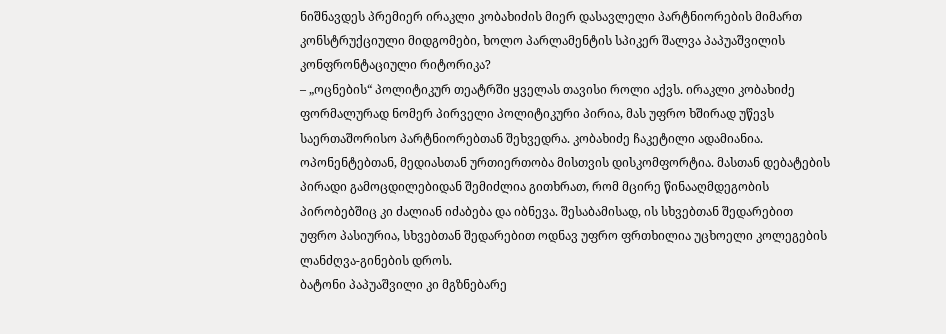ნიშნავდეს პრემიერ ირაკლი კობახიძის მიერ დასავლელი პარტნიორების მიმართ კონსტრუქციული მიდგომები, ხოლო პარლამენტის სპიკერ შალვა პაპუაშვილის კონფრონტაციული რიტორიკა?
– „ოცნების“ პოლიტიკურ თეატრში ყველას თავისი როლი აქვს. ირაკლი კობახიძე ფორმალურად ნომერ პირველი პოლიტიკური პირია, მას უფრო ხშირად უწევს საერთაშორისო პარტნიორებთან შეხვედრა. კობახიძე ჩაკეტილი ადამიანია. ოპონენტებთან, მედიასთან ურთიერთობა მისთვის დისკომფორტია. მასთან დებატების პირადი გამოცდილებიდან შემიძლია გითხრათ, რომ მცირე წინააღმდეგობის პირობებშიც კი ძალიან იძაბება და იბნევა. შესაბამისად, ის სხვებთან შედარებით უფრო პასიურია, სხვებთან შედარებით ოდნავ უფრო ფრთხილია უცხოელი კოლეგების ლანძღვა-გინების დროს.
ბატონი პაპუაშვილი კი მგზნებარე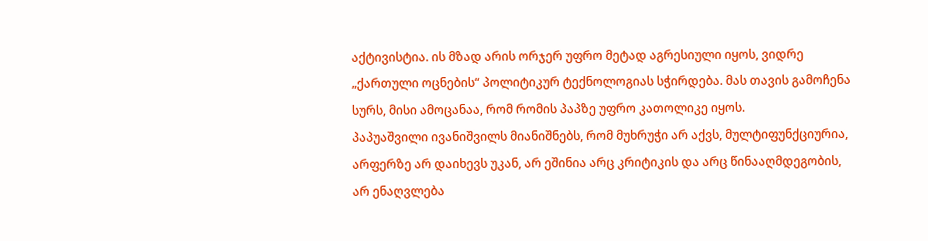აქტივისტია. ის მზად არის ორჯერ უფრო მეტად აგრესიული იყოს, ვიდრე „ქართული ოცნების“ პოლიტიკურ ტექნოლოგიას სჭირდება. მას თავის გამოჩენა სურს, მისი ამოცანაა, რომ რომის პაპზე უფრო კათოლიკე იყოს.
პაპუაშვილი ივანიშვილს მიანიშნებს, რომ მუხრუჭი არ აქვს, მულტიფუნქციურია, არფერზე არ დაიხევს უკან, არ ეშინია არც კრიტიკის და არც წინააღმდეგობის, არ ენაღვლება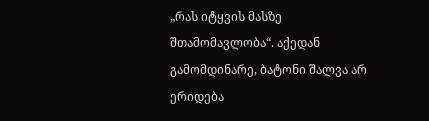„რას იტყვის მასზე შთამომავლობა“. აქედან გამომდინარე, ბატონი შალვა არ ერიდება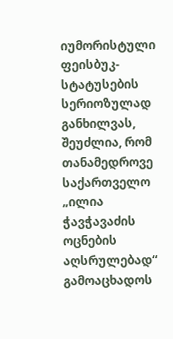იუმორისტული ფეისბუკ-სტატუსების სერიოზულად განხილვას, შეუძლია, რომ თანამედროვე საქართველო „ილია ჭავჭავაძის ოცნების აღსრულებად“ გამოაცხადოს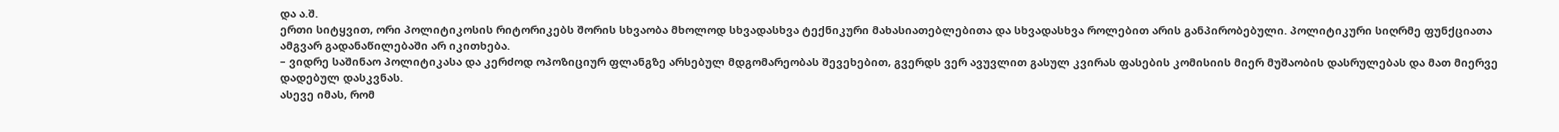და ა.შ.
ერთი სიტყვით, ორი პოლიტიკოსის რიტორიკებს შორის სხვაობა მხოლოდ სხვადასხვა ტექნიკური მახასიათებლებითა და სხვადასხვა როლებით არის განპირობებული. პოლიტიკური სიღრმე ფუნქციათა ამგვარ გადანაწილებაში არ იკითხება.
– ვიდრე საშინაო პოლიტიკასა და კერძოდ ოპოზიციურ ფლანგზე არსებულ მდგომარეობას შევეხებით, გვერდს ვერ ავუვლით გასულ კვირას ფასების კომისიის მიერ მუშაობის დასრულებას და მათ მიერვე დადებულ დასკვნას.
ასევე იმას, რომ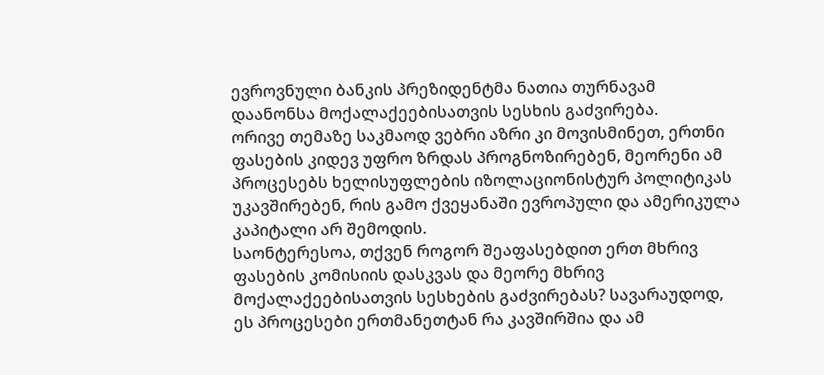ევროვნული ბანკის პრეზიდენტმა ნათია თურნავამ დაანონსა მოქალაქეებისათვის სესხის გაძვირება.
ორივე თემაზე საკმაოდ ვებრი აზრი კი მოვისმინეთ, ერთნი ფასების კიდევ უფრო ზრდას პროგნოზირებენ, მეორენი ამ პროცესებს ხელისუფლების იზოლაციონისტურ პოლიტიკას უკავშირებენ, რის გამო ქვეყანაში ევროპული და ამერიკულა კაპიტალი არ შემოდის.
საონტერესოა, თქვენ როგორ შეაფასებდით ერთ მხრივ ფასების კომისიის დასკვას და მეორე მხრივ მოქალაქეებისათვის სესხების გაძვირებას? სავარაუდოდ, ეს პროცესები ერთმანეთტან რა კავშირშია და ამ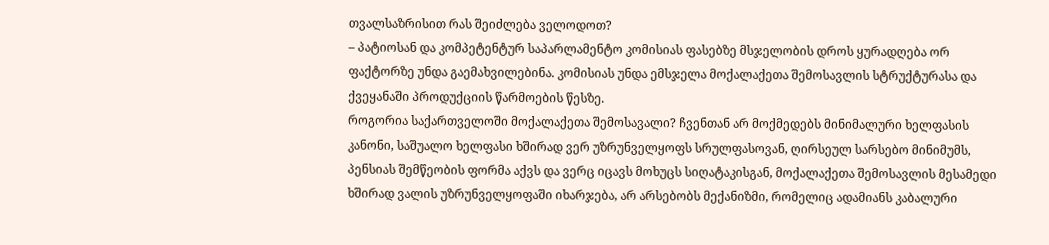თვალსაზრისით რას შეიძლება ველოდოთ?
– პატიოსან და კომპეტენტურ საპარლამენტო კომისიას ფასებზე მსჯელობის დროს ყურადღება ორ ფაქტორზე უნდა გაემახვილებინა. კომისიას უნდა ემსჯელა მოქალაქეთა შემოსავლის სტრუქტურასა და ქვეყანაში პროდუქციის წარმოების წესზე.
როგორია საქართველოში მოქალაქეთა შემოსავალი? ჩვენთან არ მოქმედებს მინიმალური ხელფასის კანონი, საშუალო ხელფასი ხშირად ვერ უზრუნველყოფს სრულფასოვან, ღირსეულ სარსებო მინიმუმს, პენსიას შემწეობის ფორმა აქვს და ვერც იცავს მოხუცს სიღატაკისგან, მოქალაქეთა შემოსავლის მესამედი ხშირად ვალის უზრუნველყოფაში იხარჯება, არ არსებობს მექანიზმი, რომელიც ადამიანს კაბალური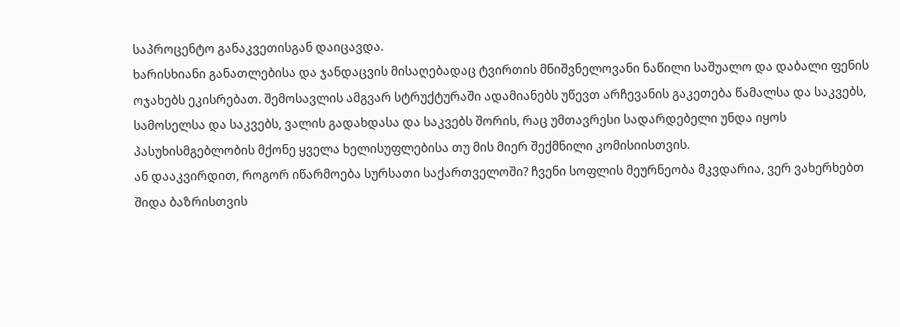საპროცენტო განაკვეთისგან დაიცავდა.
ხარისხიანი განათლებისა და ჯანდაცვის მისაღებადაც ტვირთის მნიშვნელოვანი ნაწილი საშუალო და დაბალი ფენის ოჯახებს ეკისრებათ. შემოსავლის ამგვარ სტრუქტურაში ადამიანებს უწევთ არჩევანის გაკეთება წამალსა და საკვებს, სამოსელსა და საკვებს, ვალის გადახდასა და საკვებს შორის, რაც უმთავრესი სადარდებელი უნდა იყოს პასუხისმგებლობის მქონე ყველა ხელისუფლებისა თუ მის მიერ შექმნილი კომისიისთვის.
ან დააკვირდით, როგორ იწარმოება სურსათი საქართველოში? ჩვენი სოფლის მეურნეობა მკვდარია, ვერ ვახერხებთ შიდა ბაზრისთვის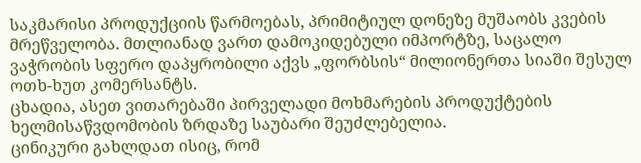საკმარისი პროდუქციის წარმოებას, პრიმიტიულ დონეზე მუშაობს კვების მრეწველობა. მთლიანად ვართ დამოკიდებული იმპორტზე, საცალო ვაჭრობის სფერო დაპყრობილი აქვს „ფორბსის“ მილიონერთა სიაში შესულ ოთხ-ხუთ კომერსანტს.
ცხადია, ასეთ ვითარებაში პირველადი მოხმარების პროდუქტების ხელმისაწვდომობის ზრდაზე საუბარი შეუძლებელია.
ცინიკური გახლდათ ისიც, რომ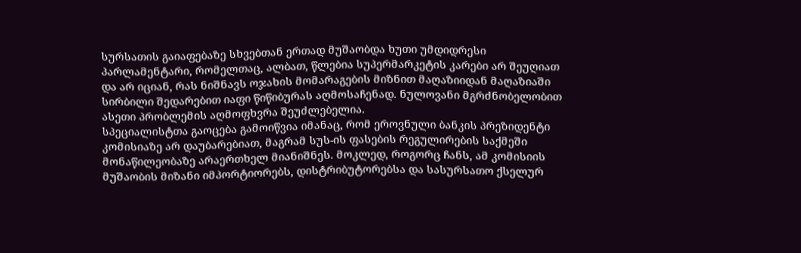სურსათის გაიაფებაზე სხვებთან ერთად მუშაობდა ხუთი უმდიდრესი პარლამენტარი, რომელთაც, ალბათ, წლებია სუპერმარკეტის კარები არ შეუღიათ და არ იციან, რას ნიშნავს ოჯახის მომარაგების მიზნით მაღაზიიდან მაღაზიაში სირბილი შედარებით იაფი წიწიბურას აღმოსაჩენად. ნულოვანი მგრძნობელობით ასეთი პრობლემის აღმოფხვრა შეუძლებელია.
სპეციალისტთა გაოცება გამოიწვია იმანაც, რომ ეროვნული ბანკის პრეზიდენტი კომისიაზე არ დაუბარებიათ, მაგრამ სუს-ის ფასების რეგულირების საქმეში მონაწილეობაზე არაერთხელ მიანიშნეს. მოკლედ, როგორც ჩანს, ამ კომისიის მუშაობის მიზანი იმპორტიორებს, დისტრიბუტორებსა და სასურსათო ქსელურ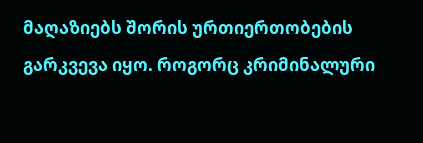მაღაზიებს შორის ურთიერთობების გარკვევა იყო. როგორც კრიმინალური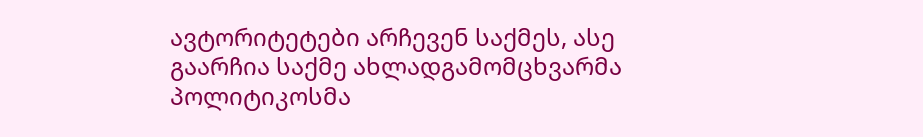ავტორიტეტები არჩევენ საქმეს, ასე გაარჩია საქმე ახლადგამომცხვარმა პოლიტიკოსმა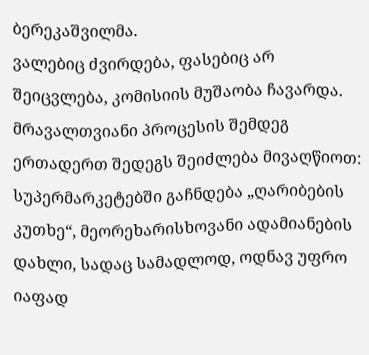ბერეკაშვილმა.
ვალებიც ძვირდება, ფასებიც არ შეიცვლება, კომისიის მუშაობა ჩავარდა. მრავალთვიანი პროცესის შემდეგ ერთადერთ შედეგს შეიძლება მივაღწიოთ: სუპერმარკეტებში გაჩნდება „ღარიბების კუთხე“, მეორეხარისხოვანი ადამიანების დახლი, სადაც სამადლოდ, ოდნავ უფრო იაფად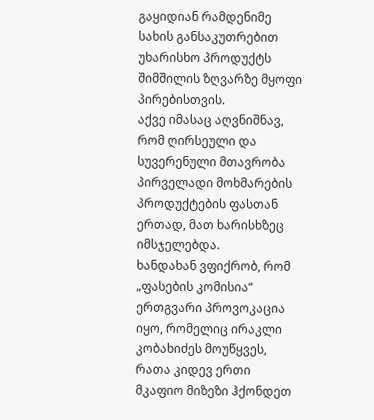გაყიდიან რამდენიმე სახის განსაკუთრებით უხარისხო პროდუქტს შიმშილის ზღვარზე მყოფი პირებისთვის.
აქვე იმასაც აღვნიშნავ, რომ ღირსეული და სუვერენული მთავრობა პირველადი მოხმარების პროდუქტების ფასთან ერთად, მათ ხარისხზეც იმსჯელებდა.
ხანდახან ვფიქრობ, რომ „ფასების კომისია“ ერთგვარი პროვოკაცია იყო, რომელიც ირაკლი კობახიძეს მოუწყვეს, რათა კიდევ ერთი მკაფიო მიზეზი ჰქონდეთ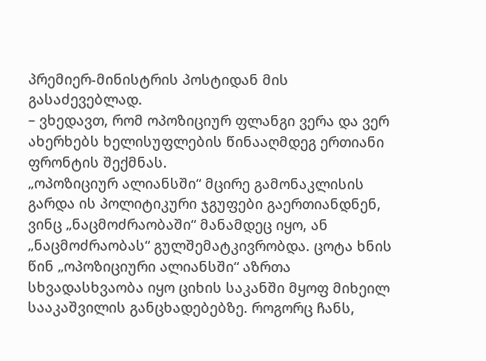პრემიერ-მინისტრის პოსტიდან მის გასაძევებლად.
– ვხედავთ, რომ ოპოზიციურ ფლანგი ვერა და ვერ ახერხებს ხელისუფლების წინააღმდეგ ერთიანი ფრონტის შექმნას.
„ოპოზიციურ ალიანსში“ მცირე გამონაკლისის გარდა ის პოლიტიკური ჯგუფები გაერთიანდნენ, ვინც „ნაცმოძრაობაში“ მანამდეც იყო, ან „ნაცმოძრაობას“ გულშემატკივრობდა. ცოტა ხნის წინ „ოპოზიციური ალიანსში“ აზრთა სხვადასხვაობა იყო ციხის საკანში მყოფ მიხეილ სააკაშვილის განცხადებებზე. როგორც ჩანს,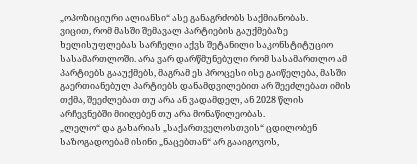„ოპოზიციური ალიანსი“ ასე განაგრძობს საქმიანობას.
ვიცით, რომ მასში შემავალ პარტიების გაუქმებაზე ხელისუფლებას სარჩელი აქვს შეტანილი საკონსტიტუციო სასამართლოში. არა ვარ დარწმუნებული რომ სასამართლო ამ პარტიებს გააუქმებს, მაგრამ ეს პროცესი ისე გაიწელება, მასში გაერთიანებულ პარტიებს დანამდვილებით არ შეეძლებათ იმის თქმა, შეეძლებათ თუ არა ან ვადამდელ, ან 2028 წლის არჩევნებში მიიღებენ თუ არა მონაწილეობას.
„ლელო“ და გახარიას „საქართველოსთვის“ ცდილობენ საზოგადოებამ ისინი „ნაცებთან“ არ გააიგოვოს,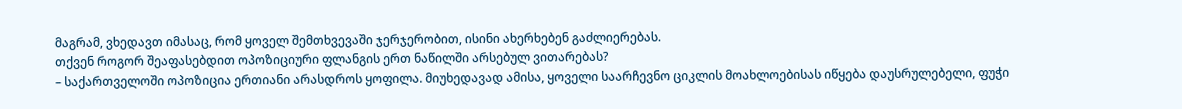მაგრამ, ვხედავთ იმასაც, რომ ყოველ შემთხვევაში ჯერჯერობით, ისინი ახერხებენ გაძლიერებას.
თქვენ როგორ შეაფასებდით ოპოზიციური ფლანგის ერთ ნაწილში არსებულ ვითარებას?
– საქართველოში ოპოზიცია ერთიანი არასდროს ყოფილა. მიუხედავად ამისა, ყოველი საარჩევნო ციკლის მოახლოებისას იწყება დაუსრულებელი, ფუჭი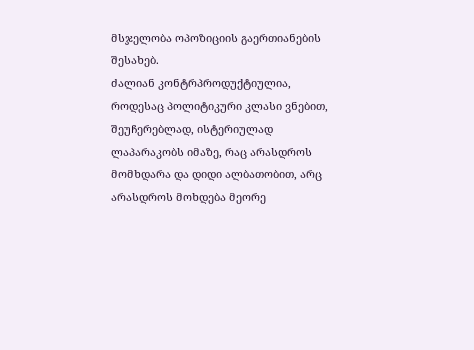მსჯელობა ოპოზიციის გაერთიანების შესახებ.
ძალიან კონტრპროდუქტიულია, როდესაც პოლიტიკური კლასი ვნებით, შეუჩერებლად, ისტერიულად ლაპარაკობს იმაზე, რაც არასდროს მომხდარა და დიდი ალბათობით, არც არასდროს მოხდება მეორე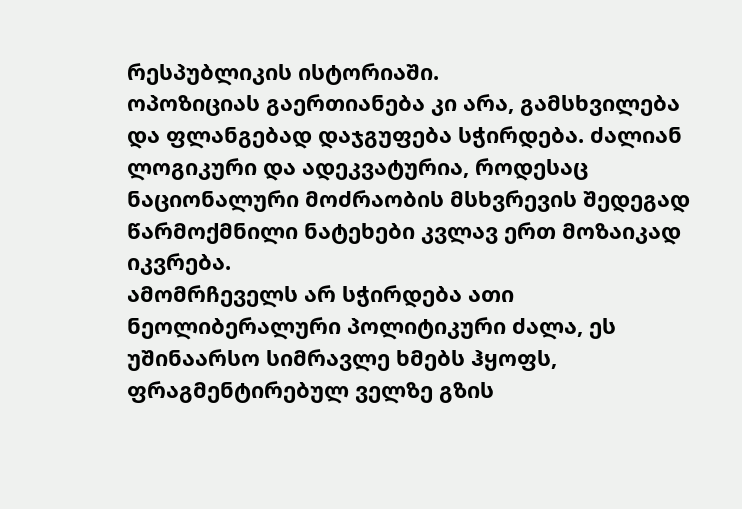რესპუბლიკის ისტორიაში.
ოპოზიციას გაერთიანება კი არა, გამსხვილება და ფლანგებად დაჯგუფება სჭირდება. ძალიან ლოგიკური და ადეკვატურია, როდესაც ნაციონალური მოძრაობის მსხვრევის შედეგად წარმოქმნილი ნატეხები კვლავ ერთ მოზაიკად იკვრება.
ამომრჩეველს არ სჭირდება ათი ნეოლიბერალური პოლიტიკური ძალა, ეს უშინაარსო სიმრავლე ხმებს ჰყოფს, ფრაგმენტირებულ ველზე გზის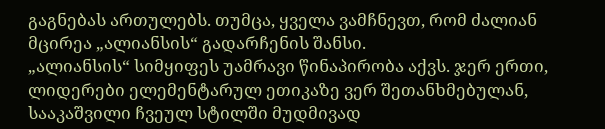გაგნებას ართულებს. თუმცა, ყველა ვამჩნევთ, რომ ძალიან მცირეა „ალიანსის“ გადარჩენის შანსი.
„ალიანსის“ სიმყიფეს უამრავი წინაპირობა აქვს. ჯერ ერთი, ლიდერები ელემენტარულ ეთიკაზე ვერ შეთანხმებულან, სააკაშვილი ჩვეულ სტილში მუდმივად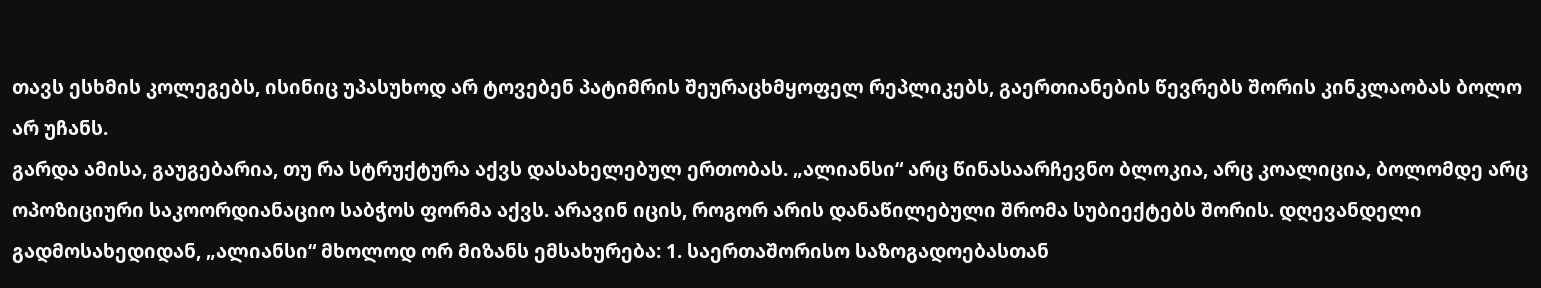თავს ესხმის კოლეგებს, ისინიც უპასუხოდ არ ტოვებენ პატიმრის შეურაცხმყოფელ რეპლიკებს, გაერთიანების წევრებს შორის კინკლაობას ბოლო არ უჩანს.
გარდა ამისა, გაუგებარია, თუ რა სტრუქტურა აქვს დასახელებულ ერთობას. „ალიანსი“ არც წინასაარჩევნო ბლოკია, არც კოალიცია, ბოლომდე არც ოპოზიციური საკოორდიანაციო საბჭოს ფორმა აქვს. არავინ იცის, როგორ არის დანაწილებული შრომა სუბიექტებს შორის. დღევანდელი გადმოსახედიდან, „ალიანსი“ მხოლოდ ორ მიზანს ემსახურება: 1. საერთაშორისო საზოგადოებასთან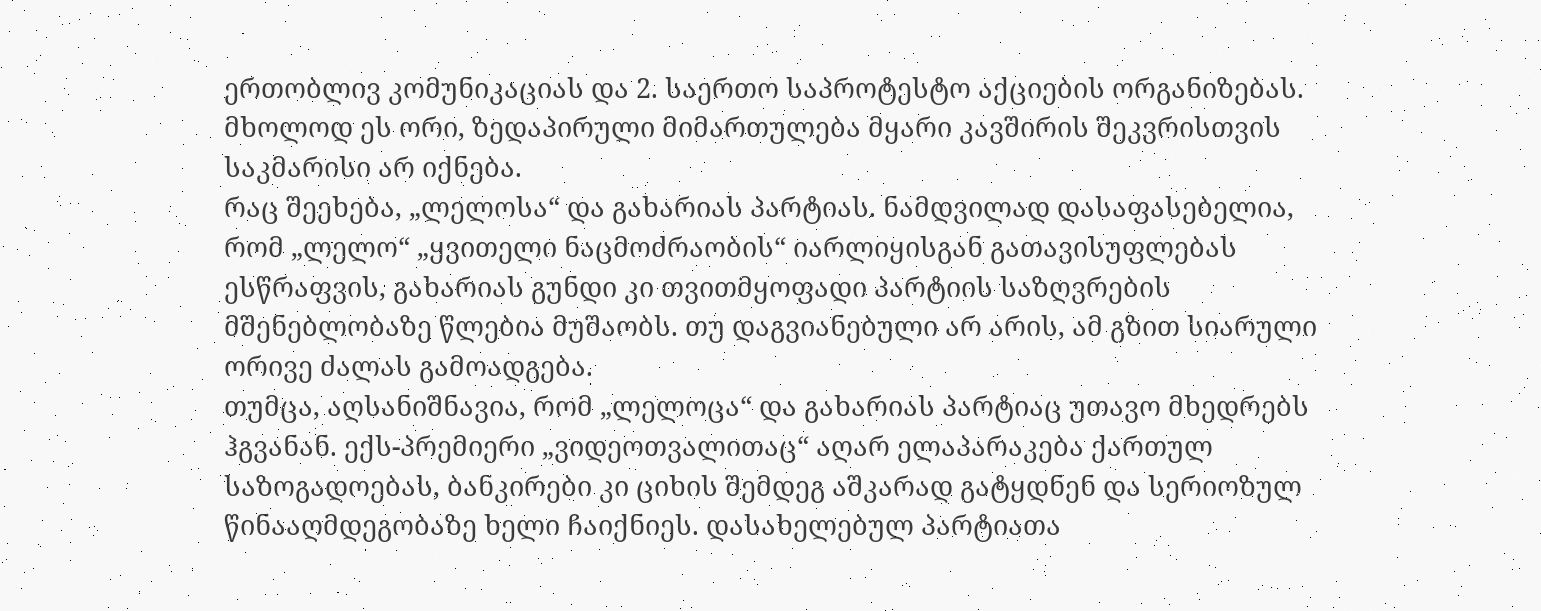ერთობლივ კომუნიკაციას და 2. საერთო საპროტესტო აქციების ორგანიზებას. მხოლოდ ეს ორი, ზედაპირული მიმართულება მყარი კავშირის შეკვრისთვის საკმარისი არ იქნება.
რაც შეეხება, „ლელოსა“ და გახარიას პარტიას. ნამდვილად დასაფასებელია, რომ „ლელო“ „ყვითელი ნაცმოძრაობის“ იარლიყისგან გათავისუფლებას ესწრაფვის, გახარიას გუნდი კი თვითმყოფადი პარტიის საზღვრების მშენებლობაზე წლებია მუშაობს. თუ დაგვიანებული არ არის, ამ გზით სიარული ორივე ძალას გამოადგება.
თუმცა, აღსანიშნავია, რომ „ლელოცა“ და გახარიას პარტიაც უთავო მხედრებს ჰგვანან. ექს-პრემიერი „ვიდეოთვალითაც“ აღარ ელაპარაკება ქართულ საზოგადოებას, ბანკირები კი ციხის შემდეგ აშკარად გატყდნენ და სერიოზულ წინააღმდეგობაზე ხელი ჩაიქნიეს. დასახელებულ პარტიათა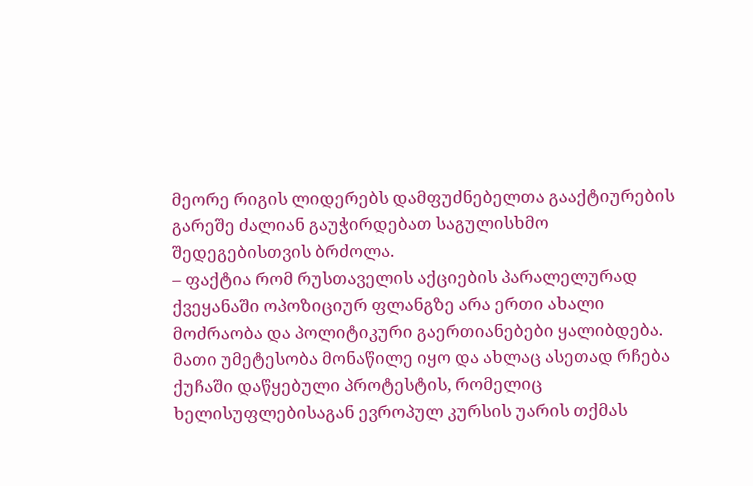მეორე რიგის ლიდერებს დამფუძნებელთა გააქტიურების გარეშე ძალიან გაუჭირდებათ საგულისხმო შედეგებისთვის ბრძოლა.
– ფაქტია რომ რუსთაველის აქციების პარალელურად ქვეყანაში ოპოზიციურ ფლანგზე არა ერთი ახალი მოძრაობა და პოლიტიკური გაერთიანებები ყალიბდება.
მათი უმეტესობა მონაწილე იყო და ახლაც ასეთად რჩება ქუჩაში დაწყებული პროტესტის, რომელიც ხელისუფლებისაგან ევროპულ კურსის უარის თქმას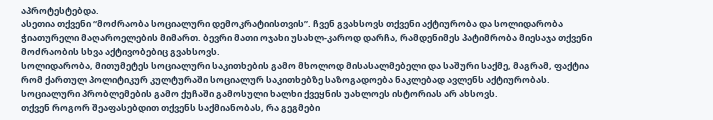აპროტესტებდა.
ასეთია თქვენი “მოძრაობა სოციალური დემოკრატიისთვის”. ჩვენ გვახსოვს თქვენი აქტიურობა და სოლიდარობა ჭიათურელი მაღაროელების მიმართ. ბევრი მათი ოჯახი უსახლ-კაროდ დარჩა, რამდენიმეს პატიმრობა მიესაჯა თქვენი მოძრაობის სხვა აქტივობებიც გვახსოვს.
სოლიდარობა, მითუმეტეს სოციალური საკითხების გამო მხოლოდ მისასალმებელი და საშური საქმე, მაგრამ, ფაქტია რომ ქართულ პოლიტიკურ კულტურაში სოციალურ საკითხებზე საზოგადოება ნაკლებად ავლენს აქტიურობას. სოციალური პრობლემების გამო ქუჩაში გამოსული ხალხი ქვეყნის უახლოეს ისტორიას არ ახსოვს.
თქვენ როგორ შეაფასებდით თქვენს საქმიანობას, რა გეგმები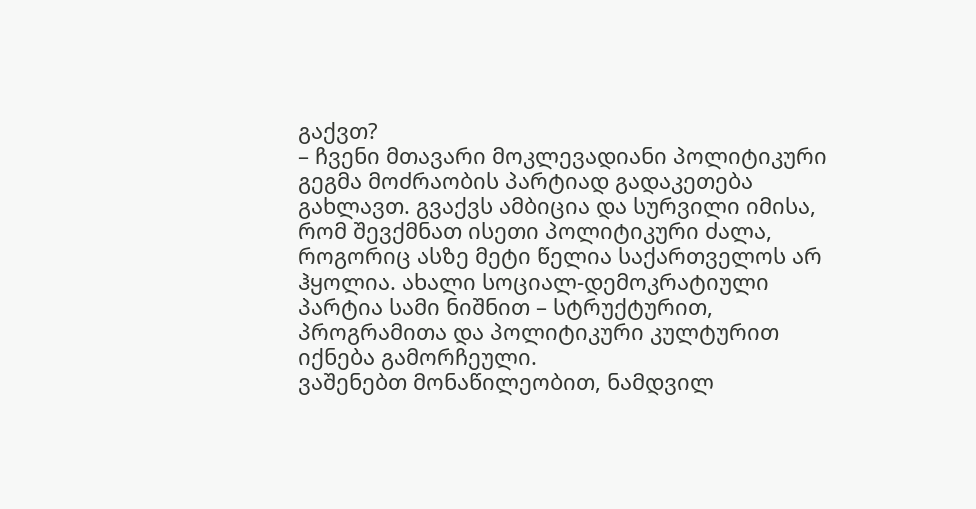გაქვთ?
– ჩვენი მთავარი მოკლევადიანი პოლიტიკური გეგმა მოძრაობის პარტიად გადაკეთება გახლავთ. გვაქვს ამბიცია და სურვილი იმისა, რომ შევქმნათ ისეთი პოლიტიკური ძალა, როგორიც ასზე მეტი წელია საქართველოს არ ჰყოლია. ახალი სოციალ-დემოკრატიული პარტია სამი ნიშნით – სტრუქტურით, პროგრამითა და პოლიტიკური კულტურით იქნება გამორჩეული.
ვაშენებთ მონაწილეობით, ნამდვილ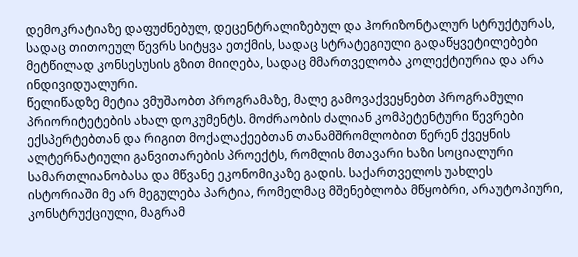დემოკრატიაზე დაფუძნებულ, დეცენტრალიზებულ და ჰორიზონტალურ სტრუქტურას, სადაც თითოეულ წევრს სიტყვა ეთქმის, სადაც სტრატეგიული გადაწყვეტილებები მეტწილად კონსესუსის გზით მიიღება, სადაც მმართველობა კოლექტიურია და არა ინდივიდუალური.
წელიწადზე მეტია ვმუშაობთ პროგრამაზე, მალე გამოვაქვეყნებთ პროგრამული პრიორიტეტების ახალ დოკუმენტს. მოძრაობის ძალიან კომპეტენტური წევრები ექსპერტებთან და რიგით მოქალაქეებთან თანამშრომლობით წერენ ქვეყნის ალტერნატიული განვითარების პროექტს, რომლის მთავარი ხაზი სოციალური სამართლიანობასა და მწვანე ეკონომიკაზე გადის. საქართველოს უახლეს ისტორიაში მე არ მეგულება პარტია, რომელმაც მშენებლობა მწყობრი, არაუტოპიური, კონსტრუქციული, მაგრამ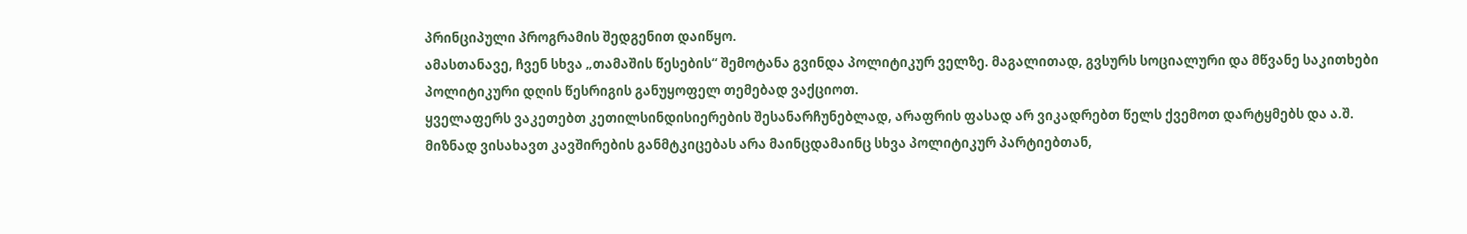პრინციპული პროგრამის შედგენით დაიწყო.
ამასთანავე, ჩვენ სხვა „თამაშის წესების“ შემოტანა გვინდა პოლიტიკურ ველზე. მაგალითად, გვსურს სოციალური და მწვანე საკითხები პოლიტიკური დღის წესრიგის განუყოფელ თემებად ვაქციოთ.
ყველაფერს ვაკეთებთ კეთილსინდისიერების შესანარჩუნებლად, არაფრის ფასად არ ვიკადრებთ წელს ქვემოთ დარტყმებს და ა.შ. მიზნად ვისახავთ კავშირების განმტკიცებას არა მაინცდამაინც სხვა პოლიტიკურ პარტიებთან,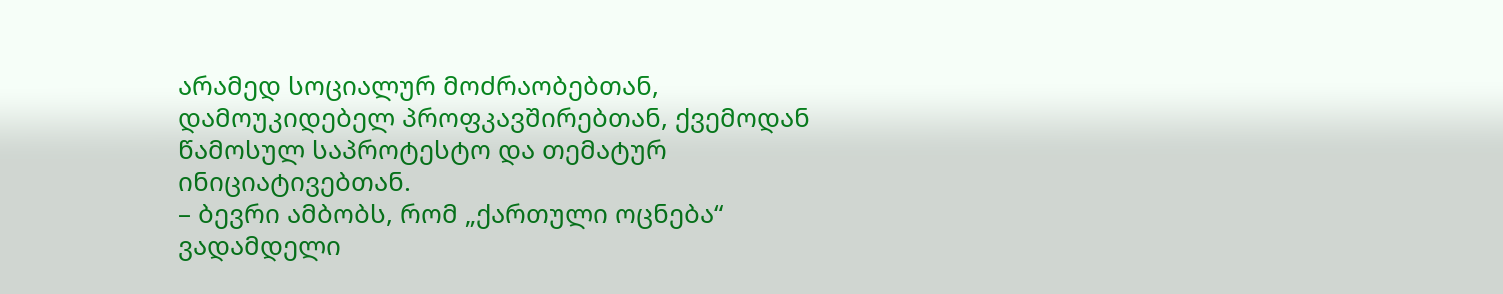არამედ სოციალურ მოძრაობებთან, დამოუკიდებელ პროფკავშირებთან, ქვემოდან წამოსულ საპროტესტო და თემატურ ინიციატივებთან.
– ბევრი ამბობს, რომ „ქართული ოცნება“ ვადამდელი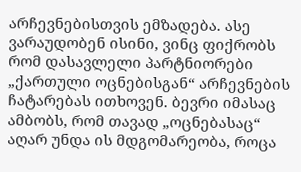არჩევნებისთვის ემზადება. ასე ვარაუდობენ ისინი, ვინც ფიქრობს რომ დასავლელი პარტნიორები „ქართული ოცნებისგან“ არჩევნების ჩატარებას ითხოვენ. ბევრი იმასაც ამბობს, რომ თავად „ოცნებასაც“ აღარ უნდა ის მდგომარეობა, როცა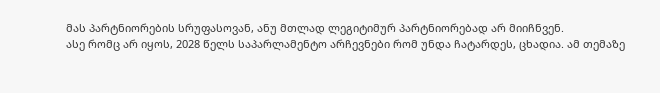მას პარტნიორების სრუფასოვან, ანუ მთლად ლეგიტიმურ პარტნიორებად არ მიიჩნვენ.
ასე რომც არ იყოს, 2028 წელს საპარლამენტო არჩევნები რომ უნდა ჩატარდეს, ცხადია. ამ თემაზე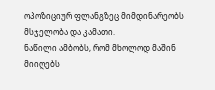ოპოზიციურ ფლანგზეც მიმდინარეობს მსჯელობა და კამათი.
ნაწილი ამბობს, რომ მხოლოდ მაშინ მიიღებს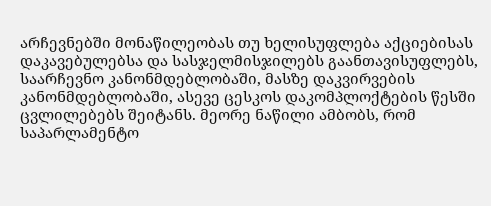არჩევნებში მონაწილეობას თუ ხელისუფლება აქციებისას დაკავებულებსა და სასჯელმისჯილებს გაანთავისუფლებს, საარჩევნო კანონმდებლობაში, მასზე დაკვირვების კანონმდებლობაში, ასევე ცესკოს დაკომპლოქტების წესში ცვლილებებს შეიტანს. მეორე ნაწილი ამბობს, რომ საპარლამენტო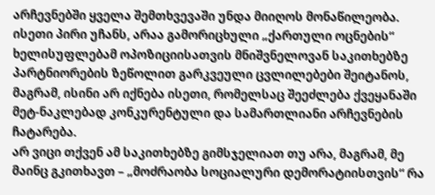არჩევნებში ყველა შემთხვევაში უნდა მიიღოს მონაწილეობა.
ისეთი პირი უჩანს, არაა გამორიცხული „ქართული ოცნების“ ხელისუფლებამ ოპოზიციისათვის მნიშვნელოვან საკითხებზე პარტნიორების ზეწოლით გარკვეული ცვლილებები შეიტანოს, მაგრამ, ისინი არ იქნება ისეთი, რომელსაც შეეძლება ქვეყანაში მეტ-ნაკლებად კონკურენტული და სამართლიანი არჩევნების ჩატარება.
არ ვიცი თქვენ ამ საკითხებზე გიმსჯელიათ თუ არა, მაგრამ, მე მაინც გკითხავთ – „მოძრაობა სოციალური დემორატიისთვის“ რა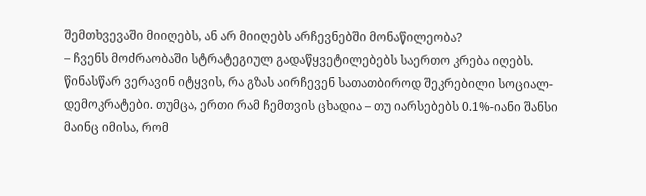შემთხვევაში მიიღებს, ან არ მიიღებს არჩევნებში მონაწილეობა?
– ჩვენს მოძრაობაში სტრატეგიულ გადაწყვეტილებებს საერთო კრება იღებს. წინასწარ ვერავინ იტყვის, რა გზას აირჩევენ სათათბიროდ შეკრებილი სოციალ-დემოკრატები. თუმცა, ერთი რამ ჩემთვის ცხადია – თუ იარსებებს 0.1%-იანი შანსი მაინც იმისა, რომ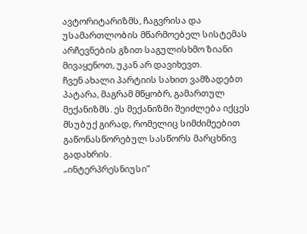ავტორიტარიზმს, ჩაგვრისა და უსამართლობის მწარმოებელ სისტემას არჩევნების გზით საგულისხმო ზიანი მივაყენოთ, უკან არ დავიხევთ.
ჩვენ ახალი პარტიის სახით ვამზადებთ პატარა, მაგრამ მწყობრ, გამართულ მექანიზმს. ეს მექანიზმი შეიძლება იქცეს მსუბუქ გირად, რომელიც სიმძიმეებით გაწონასწორებულ სასწორს მარცხნივ გადახრის.
„ინტერპრესნიუსი“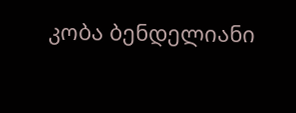კობა ბენდელიანი